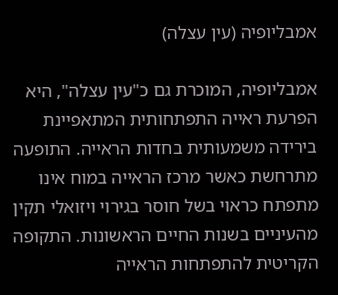אמבליופיה (עין עצלה)

אמבליופיה, המוכרת גם כ"עין עצלה", היא הפרעת ראייה התפתחותית המתאפיינת בירידה משמעותית בחדות הראייה. התופעה מתרחשת כאשר מרכז הראייה במוח אינו מתפתח כראוי בשל חוסר בגירוי ויזואלי תקין מהעיניים בשנות החיים הראשונות. התקופה הקריטית להתפתחות הראייה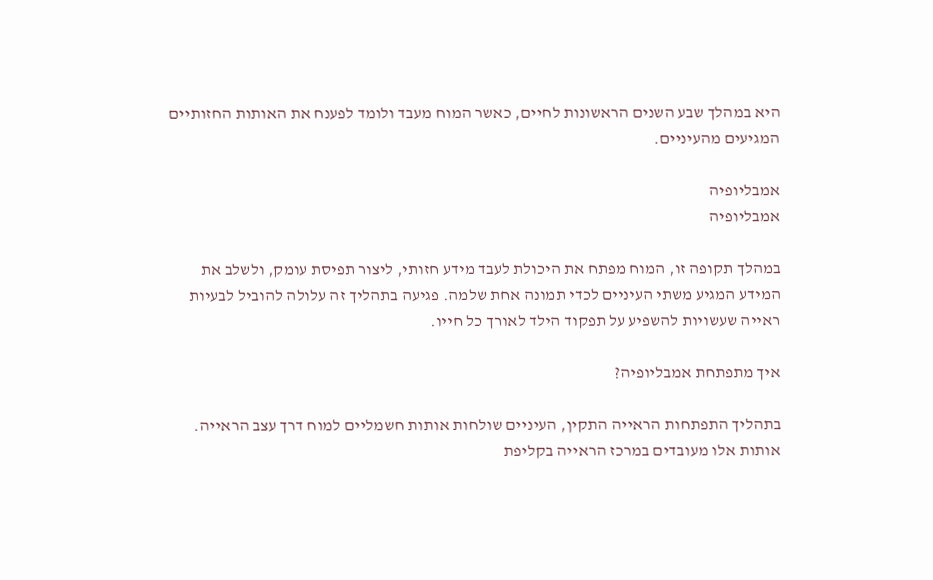היא במהלך שבע השנים הראשונות לחיים, כאשר המוח מעבד ולומד לפענח את האותות החזותיים המגיעים מהעיניים.

אמבליופיה
אמבליופיה

במהלך תקופה זו, המוח מפתח את היכולת לעבד מידע חזותי, ליצור תפיסת עומק, ולשלב את המידע המגיע משתי העיניים לכדי תמונה אחת שלמה. פגיעה בתהליך זה עלולה להוביל לבעיות ראייה שעשויות להשפיע על תפקוד הילד לאורך כל חייו.

איך מתפתחת אמבליופיה?

בתהליך התפתחות הראייה התקין, העיניים שולחות אותות חשמליים למוח דרך עצב הראייה. אותות אלו מעובדים במרכז הראייה בקליפת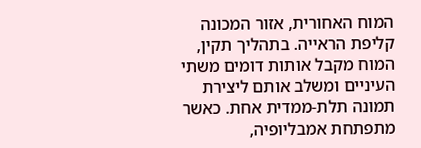המוח האחורית, אזור המכונה קליפת הראייה. בתהליך תקין, המוח מקבל אותות דומים משתי העיניים ומשלב אותם ליצירת תמונה תלת-ממדית אחת. כאשר מתפתחת אמבליופיה,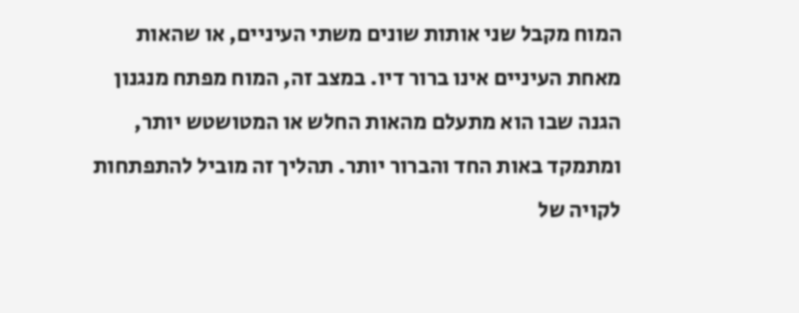המוח מקבל שני אותות שונים משתי העיניים, או שהאות מאחת העיניים אינו ברור דיו. במצב זה, המוח מפתח מנגנון הגנה שבו הוא מתעלם מהאות החלש או המטושטש יותר, ומתמקד באות החד והברור יותר. תהליך זה מוביל להתפתחות לקויה של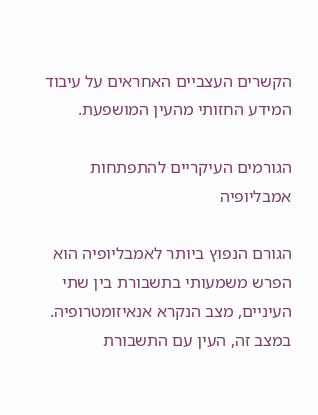הקשרים העצביים האחראים על עיבוד המידע החזותי מהעין המושפעת.

הגורמים העיקריים להתפתחות אמבליופיה

הגורם הנפוץ ביותר לאמבליופיה הוא הפרש משמעותי בתשבורת בין שתי העיניים, מצב הנקרא אנאיזומטרופיה. במצב זה, העין עם התשבורת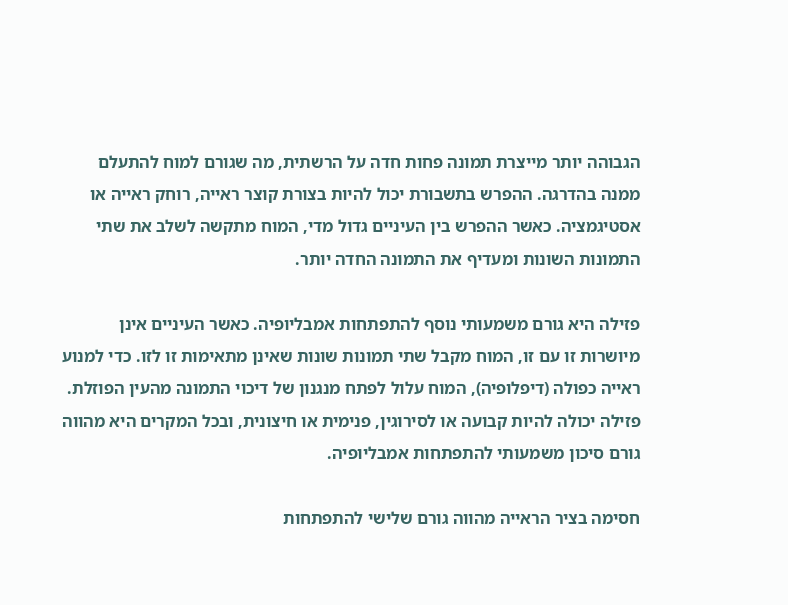הגבוהה יותר מייצרת תמונה פחות חדה על הרשתית, מה שגורם למוח להתעלם ממנה בהדרגה. ההפרש בתשבורת יכול להיות בצורת קוצר ראייה, רוחק ראייה או אסטיגמציה. כאשר ההפרש בין העיניים גדול מדי, המוח מתקשה לשלב את שתי התמונות השונות ומעדיף את התמונה החדה יותר.

פזילה היא גורם משמעותי נוסף להתפתחות אמבליופיה. כאשר העיניים אינן מיושרות זו עם זו, המוח מקבל שתי תמונות שונות שאינן מתאימות זו לזו. כדי למנוע ראייה כפולה (דיפלופיה), המוח עלול לפתח מנגנון של דיכוי התמונה מהעין הפוזלת. פזילה יכולה להיות קבועה או לסירוגין, פנימית או חיצונית, ובכל המקרים היא מהווה גורם סיכון משמעותי להתפתחות אמבליופיה.

חסימה בציר הראייה מהווה גורם שלישי להתפתחות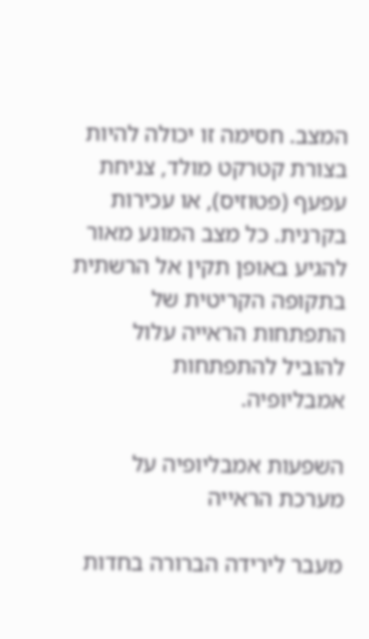המצב. חסימה זו יכולה להיות בצורת קטרקט מולד, צניחת עפעף (פטוזיס), או עכירות בקרנית. כל מצב המונע מאור להגיע באופן תקין אל הרשתית בתקופה הקריטית של התפתחות הראייה עלול להוביל להתפתחות אמבליופיה.

השפעות אמבליופיה על מערכת הראייה

מעבר לירידה הברורה בחדות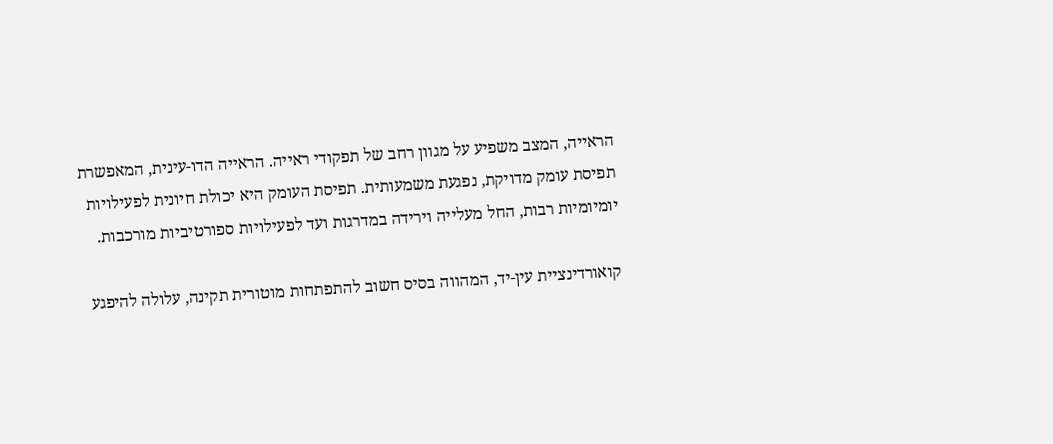הראייה, המצב משפיע על מגוון רחב של תפקודי ראייה. הראייה הדו-עינית, המאפשרת תפיסת עומק מדויקת, נפגעת משמעותית. תפיסת העומק היא יכולת חיונית לפעילויות יומיומיות רבות, החל מעלייה וירידה במדרגות ועד לפעילויות ספורטיביות מורכבות.

קואורדינציית עין-יד, המהווה בסיס חשוב להתפתחות מוטורית תקינה, עלולה להיפגע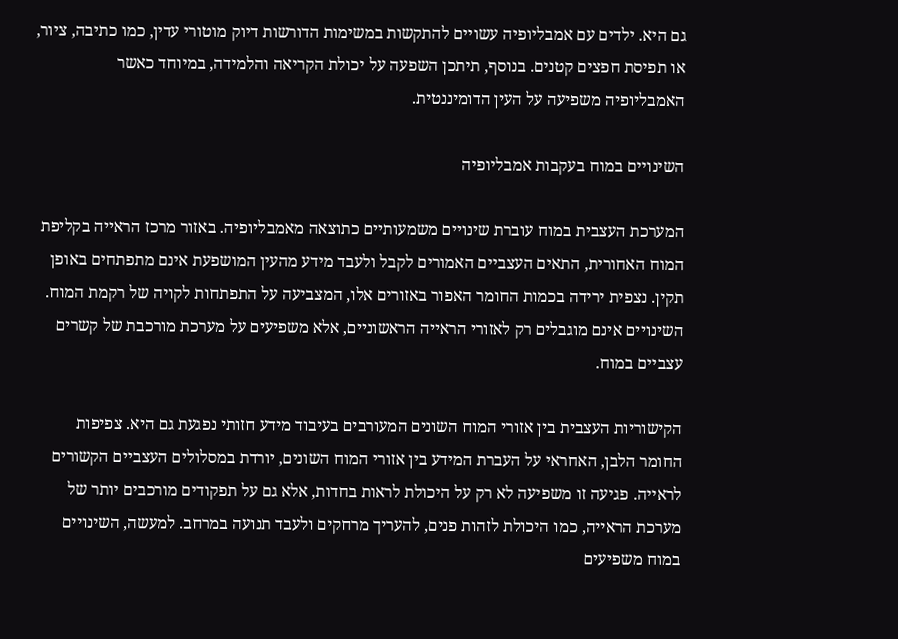גם היא. ילדים עם אמבליופיה עשויים להתקשות במשימות הדורשות דיוק מוטורי עדין, כמו כתיבה, ציור, או תפיסת חפצים קטנים. בנוסף, תיתכן השפעה על יכולת הקריאה והלמידה, במיוחד כאשר האמבליופיה משפיעה על העין הדומיננטית.

השינויים במוח בעקבות אמבליופיה

המערכת העצבית במוח עוברת שינויים משמעותיים כתוצאה מאמבליופיה. באזור מרכז הראייה בקליפת המוח האחורית, התאים העצביים האמורים לקבל ולעבד מידע מהעין המושפעת אינם מתפתחים באופן תקין. נצפית ירידה בכמות החומר האפור באזורים אלו, המצביעה על התפתחות לקויה של רקמת המוח. השינויים אינם מוגבלים רק לאזורי הראייה הראשוניים, אלא משפיעים על מערכת מורכבת של קשרים עצביים במוח.

הקישוריות העצבית בין אזורי המוח השונים המעורבים בעיבוד מידע חזותי נפגעת גם היא. צפיפות החומר הלבן, האחראי על העברת המידע בין אזורי המוח השונים, יורדת במסלולים העצביים הקשורים לראייה. פגיעה זו משפיעה לא רק על היכולת לראות בחדות, אלא גם על תפקודים מורכבים יותר של מערכת הראייה, כמו היכולת לזהות פנים, להעריך מרחקים ולעבד תנועה במרחב. למעשה, השינויים במוח משפיעים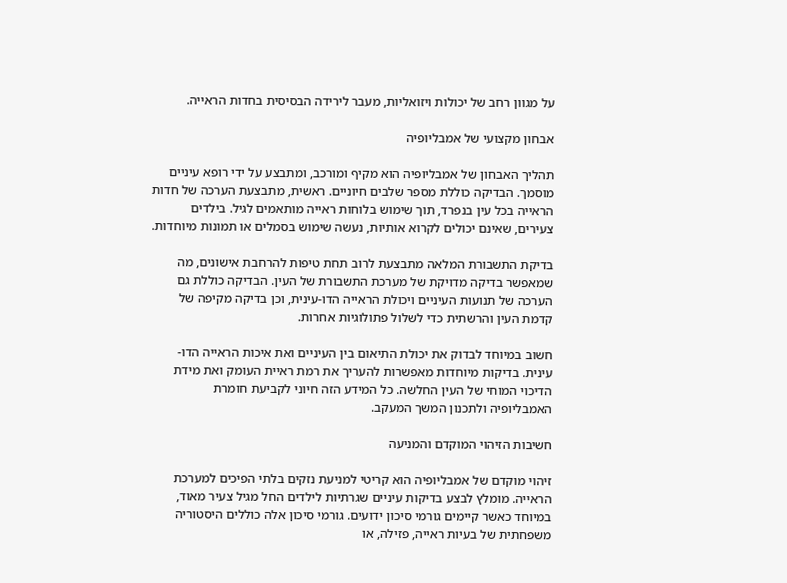על מגוון רחב של יכולות ויזואליות, מעבר לירידה הבסיסית בחדות הראייה.

אבחון מקצועי של אמבליופיה

תהליך האבחון של אמבליופיה הוא מקיף ומורכב, ומתבצע על ידי רופא עיניים מוסמך. הבדיקה כוללת מספר שלבים חיוניים. ראשית, מתבצעת הערכה של חדות הראייה בכל עין בנפרד, תוך שימוש בלוחות ראייה מותאמים לגיל. בילדים צעירים, שאינם יכולים לקרוא אותיות, נעשה שימוש בסמלים או תמונות מיוחדות.

בדיקת התשבורת המלאה מתבצעת לרוב תחת טיפות להרחבת אישונים, מה שמאפשר בדיקה מדויקת של מערכת התשבורת של העין. הבדיקה כוללת גם הערכה של תנועות העיניים ויכולת הראייה הדו-עינית, וכן בדיקה מקיפה של קדמת העין והרשתית כדי לשלול פתולוגיות אחרות.

חשוב במיוחד לבדוק את יכולת התיאום בין העיניים ואת איכות הראייה הדו-עינית. בדיקות מיוחדות מאפשרות להעריך את רמת ראיית העומק ואת מידת הדיכוי המוחי של העין החלשה. כל המידע הזה חיוני לקביעת חומרת האמבליופיה ולתכנון המשך המעקב.

חשיבות הזיהוי המוקדם והמניעה

זיהוי מוקדם של אמבליופיה הוא קריטי למניעת נזקים בלתי הפיכים למערכת הראייה. מומלץ לבצע בדיקות עיניים שגרתיות לילדים החל מגיל צעיר מאוד, במיוחד כאשר קיימים גורמי סיכון ידועים. גורמי סיכון אלה כוללים היסטוריה משפחתית של בעיות ראייה, פזילה, או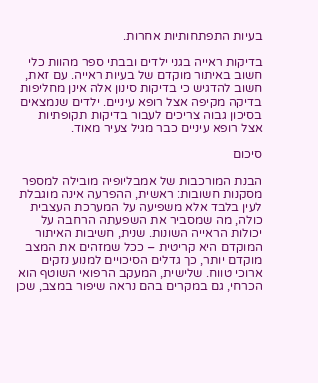בעיות התפתחותיות אחרות.

בדיקות ראייה בגני ילדים ובבתי ספר מהוות כלי חשוב באיתור מוקדם של בעיות ראייה. עם זאת, חשוב להדגיש כי בדיקות סינון אלה אינן מחליפות בדיקה מקיפה אצל רופא עיניים. ילדים שנמצאים בסיכון גבוה צריכים לעבור בדיקות תקופתיות אצל רופא עיניים כבר מגיל צעיר מאוד.

סיכום

הבנת המורכבות של אמבליופיה מובילה למספר מסקנות חשובות: ראשית, ההפרעה אינה מוגבלת לעין בלבד אלא משפיעה על המערכת העצבית כולה, מה שמסביר את השפעתה הרחבה על יכולות הראייה השונות. שנית, חשיבות האיתור המוקדם היא קריטית – ככל שמזהים את המצב מוקדם יותר, כך גדלים הסיכויים למנוע נזקים ארוכי טווח. שלישית, המעקב הרפואי השוטף הוא הכרחי, גם במקרים בהם נראה שיפור במצב, שכן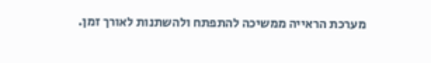מערכת הראייה ממשיכה להתפתח ולהשתנות לאורך זמן.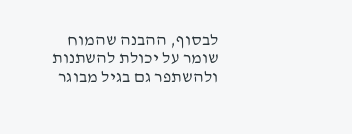לבסוף, ההבנה שהמוח שומר על יכולת להשתנות ולהשתפר גם בגיל מבוגר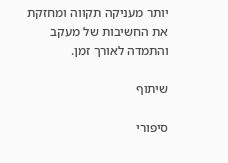יותר מעניקה תקווה ומחזקת את החשיבות של מעקב והתמדה לאורך זמן.

שיתוף

סיפורי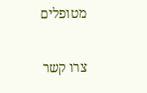מטופלים

צרו קשר